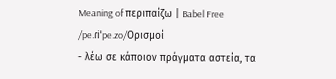Meaning of περιπαίζω | Babel Free
/pe.ɾiˈpe.zo/Ορισμοί
- λέω σε κάποιον πράγματα αστεία, τα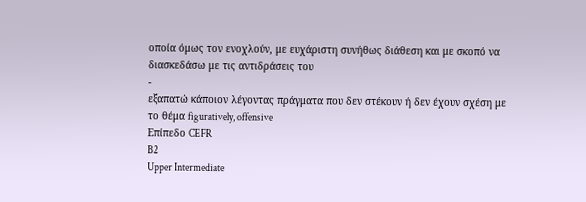οποία όμως τον ενοχλούν, με ευχάριστη συνήθως διάθεση και με σκοπό να διασκεδάσω με τις αντιδράσεις του
-
εξαπατώ κάποιον λέγοντας πράγματα που δεν στέκουν ή δεν έχουν σχέση με το θέμα figuratively, offensive
Επίπεδο CEFR
B2
Upper Intermediate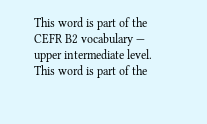This word is part of the CEFR B2 vocabulary — upper intermediate level.
This word is part of the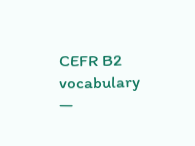CEFR B2 vocabulary —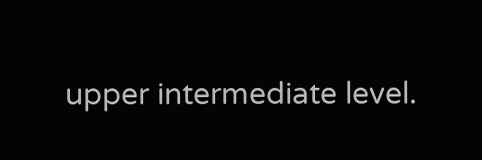upper intermediate level.